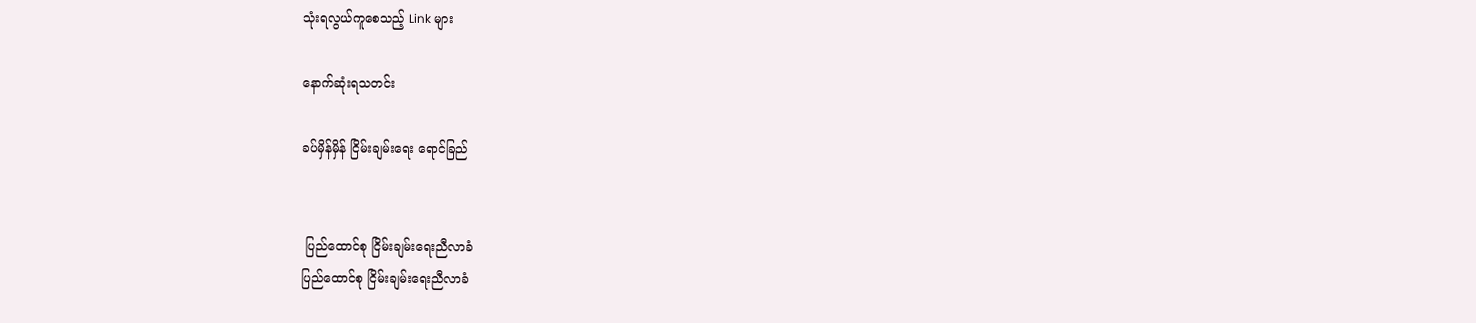သုံးရလွယ်ကူစေသည့် Link များ

နောက်ဆုံးရသတင်း

ခပ်မှိန်မှိန် ငြိမ်းချမ်းရေး ရောင်ခြည်


 ပြည်ထောင်စု ငြိမ်းချမ်းရေးညီလာခံ
ပြည်ထောင်စု ငြိမ်းချမ်းရေးညီလာခံ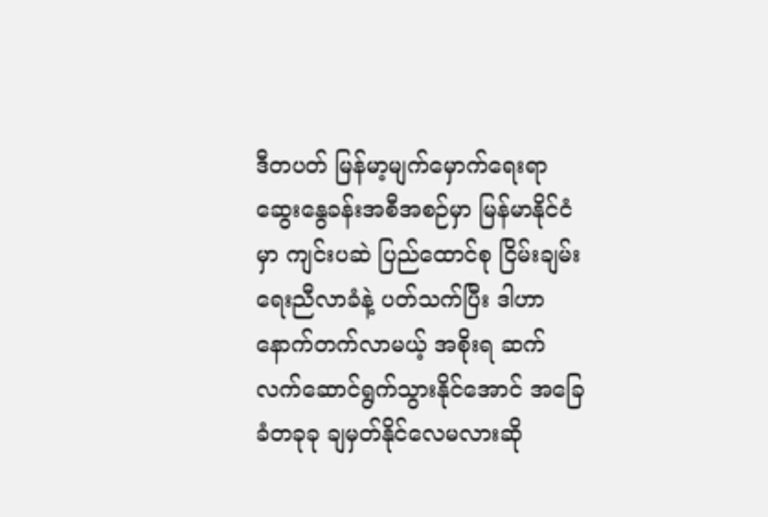ဒီတပတ် မြန်မာ့မျက်မှောက်ရေးရာ ဆွေးနွေခန်းအစီအစဉ်မှာ မြန်မာနိုင်ငံမှာ ကျင်းပဆဲ ပြည်ထောင်စု ငြိမ်းချမ်းရေးညီလာခံနဲ့ ပတ်သက်ပြီး ဒါဟာနောက်တက်လာမယ့် အစိုးရ ဆက်လက်ဆောင်ရွက်သွားနိုင်အောင် အခြေခံတခုခု ချမှတ်နိုင်လေမလားဆို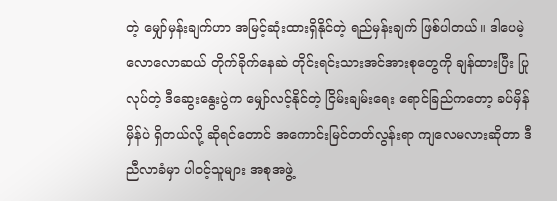တဲ့ မျှော်မှန်းချက်ဟာ အမြင့်ဆုံးထားရှိနိုင်တဲ့ ရည်မှန်းချက် ဖြစ်ပါတယ်။ ဒါပေမဲ့ လောလောဆယ် တိုက်ခိုက်နေဆဲ တိုင်းရင်းသားအင်အားစုတွေကို ချန်ထားပြီး ပြုလုပ်တဲ့ ဒီဆွေးနွေးပွဲက မျှော်လင့်နိုင်တဲ့ ငြိမ်းချမ်းရေး ရောင်ခြည်ကတော့ ခပ်မှိန်မှိန်ပဲ ရှိတယ်လို့ ဆိုရင်တောင် အကောင်းမြင်တတ်လွန်းရာ ကျလေမလားဆိုတာ ဒီညီလာခံမှာ ပါဝင့်သူများ အစုအဖွဲ့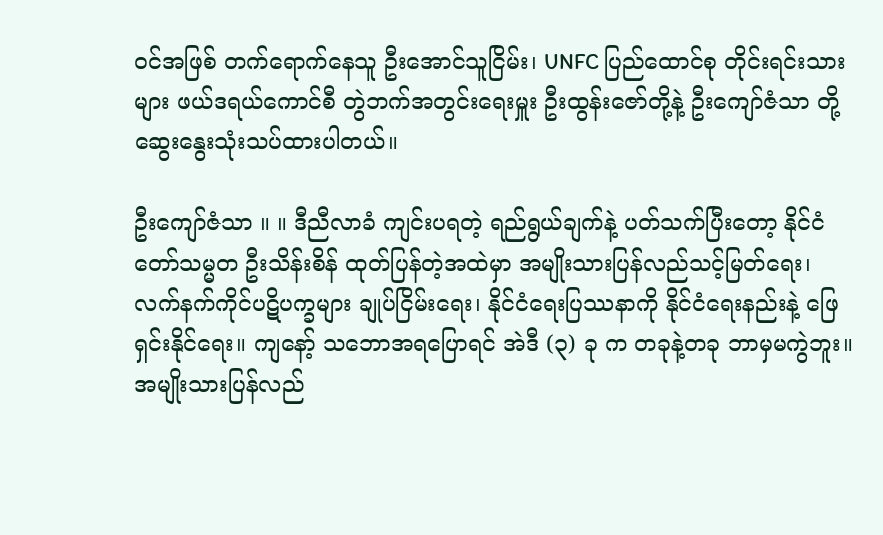ဝင်အဖြစ် တက်ရောက်နေသူ ဦးအောင်သူငြိမ်း၊ UNFC ပြည်ထောင်စု တိုင်းရင်းသားများ ဖယ်ဒရယ်ကောင်စီ တွဲဘက်အတွင်းရေးမှူး ဦးထွန်းဇော်တို့နဲ့ ဦးကျော်ဇံသာ တို့ ဆွေးနွေးသုံးသပ်ထားပါတယ်။

ဦးကျော်ဇံသာ ။ ။ ဒီညီလာခံ ကျင်းပရတဲ့ ရည်ရွယ်ချက်နဲ့ ပတ်သက်ပြီးတော့ နိုင်ငံတော်သမ္မတ ဦးသိန်းစိန် ထုတ်ပြန်တဲ့အထဲမှာ အမျိုးသားပြန်လည်သင့်မြတ်ရေး၊ လက်နက်ကိုင်ပဋိပက္ခများ ချုပ်ငြိမ်းရေး၊ နိုင်ငံရေးပြဿနာကို နိုင်ငံရေးနည်းနဲ့ ဖြေရှင်းနိုင်ရေး။ ကျနော့် သဘောအရပြောရင် အဲဒီ (၃) ခု က တခုနဲ့တခု ဘာမှမကွဲဘူး။ အမျိုးသားပြန်လည်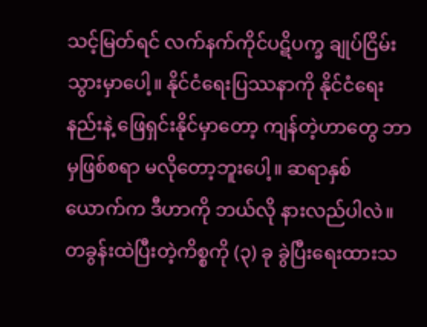သင့်မြတ်ရင် လက်နက်ကိုင်ပဋိပက္ခ ချုပ်ငြိမ်းသွားမှာပေါ့။ နိုင်ငံရေးပြဿနာကို နိုင်ငံရေးနည်းနဲ့ ဖြေရှင်းနိုင်မှာတော့ ကျန်တဲ့ဟာတွေ ဘာမှဖြစ်စရာ မလိုတော့ဘူးပေါ့။ ဆရာနှစ်ယောက်က ဒီဟာကို ဘယ်လို နားလည်ပါလဲ။ တခွန်းထဲပြီးတဲ့ကိစ္စကို (၃) ခု ခွဲပြီးရေးထားသ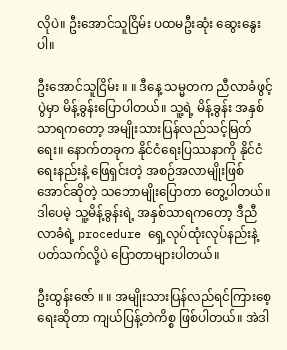လိုပဲ။ ဦးအောင်သူငြိမ်း ပထမဦးဆုံး ဆွေးနွေးပါ။

ဦးအောင်သူငြိမ်း ။ ။ ဒီနေ့ သမ္မတက ညီလာခံဖွင့်ပွဲမှာ မိန့်ခွန်းပြောပါတယ်။ သူ့ရဲ့ မိန့်ခွန်း အနှစ်သာရကတော့ အမျိုးသားပြန်လည်သင့်မြတ်ရေး။ နောက်တခုက နိုင်ငံရေးပြဿနာကို နိုင်ငံရေးနည်းနဲ့ ဖြေရှင်းတဲ့ အစဉ်အလာမျိုးဖြစ်အောင်ဆိုတဲ့ သဘောမျိုးပြောတာ တွေ့ပါတယ်။ ဒါပေမဲ့ သူ့မိန့်ခွန်းရဲ့ အနှစ်သာရကတော့ ဒီညီလာခံရဲ့ procedure ရှေ့လုပ်ထုံးလုပ်နည်းနဲ့ ပတ်သက်လို့ပဲ ပြောတာများပါတယ်။

ဦးထွန်းဇော် ။ ။ အမျိုးသားပြန်လည်ရင်ကြားစေ့ရေးဆိုတာ ကျယ်ပြန့်တဲကိစ္စ ဖြစ်ပါတယ်။ အဲဒါ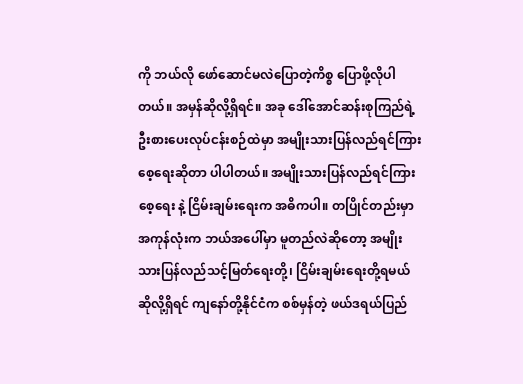ကို ဘယ်လို ဖော်ဆောင်မလဲပြောတဲ့ကိစ္စ ပြောဖို့လိုပါတယ်။ အမှန်ဆိုလို့ရှိရင်။ အခု ဒေါ်အောင်ဆန်းစုကြည်ရဲ့ ဦးစားပေးလုပ်ငန်းစဉ်ထဲမှာ အမျိုးသားပြန်လည်ရင်ကြားစေ့ရေးဆိုတာ ပါပါတယ်။ အမျိုးသားပြန်လည်ရင်ကြားစေ့ရေး နဲ့ ငြိမ်းချမ်းရေးက အဓိကပါ။ တပြိုင်တည်းမှာ အကုန်လုံးက ဘယ်အပေါ်မှာ မူတည်လဲဆိုတော့ အမျိုးသားပြန်လည်သင့်မြတ်ရေးတို့၊ ငြိမ်းချမ်းရေးတို့ရမယ် ဆိုလို့ရှိရင် ကျနော်တို့နိုင်ငံက စစ်မှန်တဲ့ ဖယ်ဒရယ်ပြည်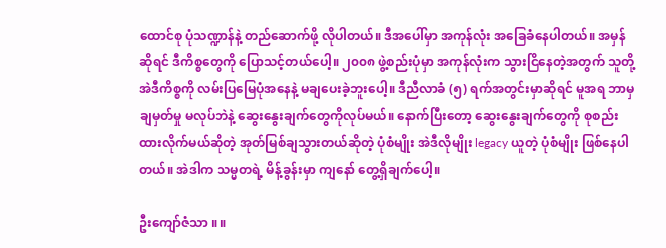ထောင်စု ပုံသဏ္ဍာန်နဲ့ တည်ဆောက်ဖို့ လိုပါတယ်။ ဒီအပေါ်မှာ အကုန်လုံး အခြေခံနေပါတယ်။ အမှန်ဆိုရင် ဒီကိစ္စတွေကို ပြောသင့်တယ်ပေါ့။ ၂၀၀၈ ဖွဲ့စည်းပုံမှာ အကုန်လုံးက သွားငြိနေတဲ့အတွက် သူတို့ အဲဒီကိစ္စကို လမ်းပြမြေပုံအနေနဲ့ မချပေးခဲ့ဘူးပေါ့။ ဒီညီလာခံ (၅) ရက်အတွင်းမှာဆိုရင် မူအရ ဘာမှချမှတ်မှု မလုပ်ဘဲနဲ့ ဆွေးနွေးချက်တွေကိုလုပ်မယ်။ နောက်ပြီးတော့ ဆွေးနွေးချက်တွေကို စုစည်းထားလိုက်မယ်ဆိုတဲ့ အုတ်မြစ်ချသွားတယ်ဆိုတဲ့ ပုံစံမျိုး အဲဒီလိုမျိုး legacy ယူတဲ့ ပုံစံမျိုး ဖြစ်နေပါတယ်။ အဲဒါက သမ္မတရဲ့ မိန့်ခွန်းမှာ ကျနော် တွေ့ရှိချက်ပေါ့။

ဦးကျော်ဇံသာ ။ ။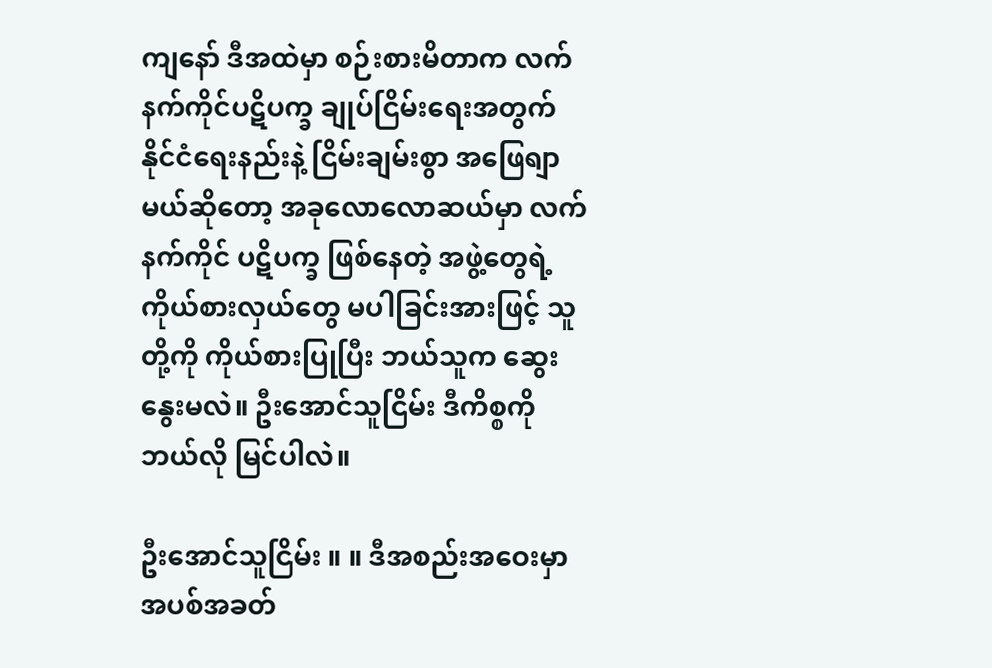ကျနော် ဒီအထဲမှာ စဉ်းစားမိတာက လက်နက်ကိုင်ပဋိပက္ခ ချုပ်ငြိမ်းရေးအတွက် နိုင်ငံရေးနည်းနဲ့ ငြိမ်းချမ်းစွာ အဖြေရျာမယ်ဆိုတော့ အခုလောလောဆယ်မှာ လက်နက်ကိုင် ပဋိပက္ခ ဖြစ်နေတဲ့ အဖွဲ့တွေရဲ့ ကိုယ်စားလှယ်တွေ မပါခြင်းအားဖြင့် သူတို့ကို ကိုယ်စားပြုပြီး ဘယ်သူက ဆွေးနွေးမလဲ။ ဦးအောင်သူငြိမ်း ဒီကိစ္စကို ဘယ်လို မြင်ပါလဲ။

ဦးအောင်သူငြိမ်း ။ ။ ဒီအစည်းအဝေးမှာ အပစ်အခတ်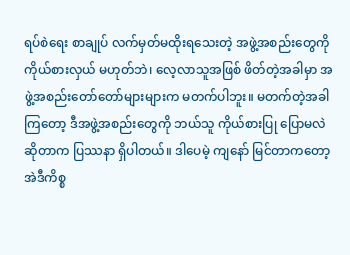ရပ်စဲရေး စာချုပ် လက်မှတ်မထိုးရသေးတဲ့ အဖွဲ့အစည်းတွေကို ကိုယ်စားလှယ် မဟုတ်ဘဲ၊ လေ့လာသူအဖြစ် ဖိတ်တဲ့အခါမှာ အဖွဲ့အစည်းတော်တော်များများက မတက်ပါဘူး။ မတက်တဲ့အခါကြတော့ ဒီအဖွဲ့အစည်းတွေကို ဘယ်သူ ကိုယ်စားပြု ပြောမလဲဆိုတာက ပြဿနာ ရှိပါတယ်။ ဒါပေမဲ့ ကျနော် မြင်တာကတော့ အဲဒီကိစ္စ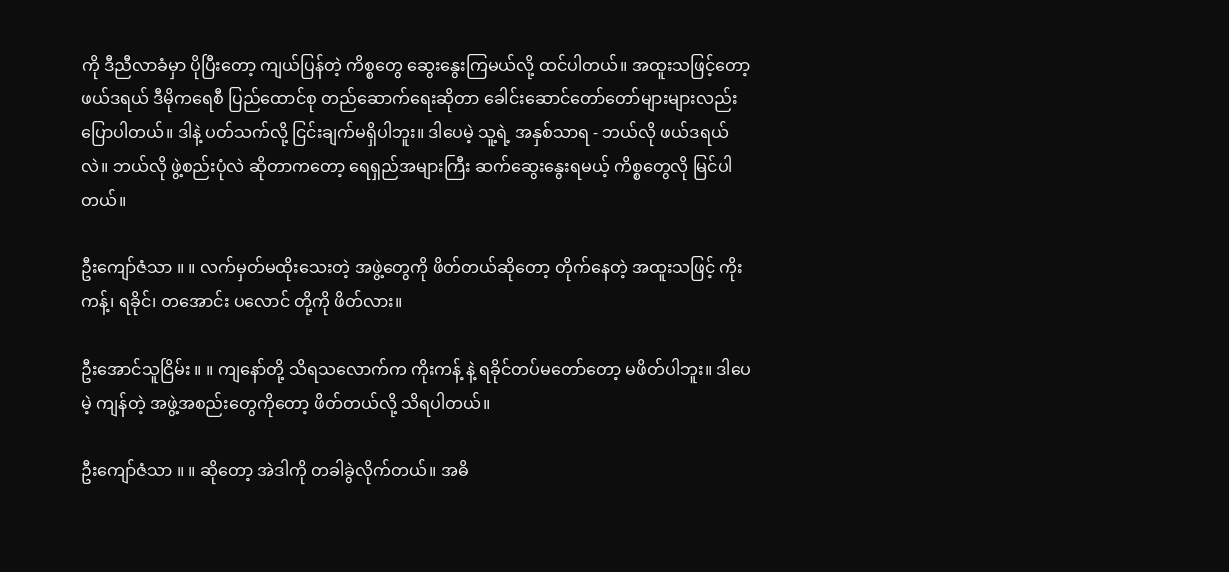ကို ဒီညီလာခံမှာ ပိုပြီးတော့ ကျယ်ပြန်တဲ့ ကိစ္စတွေ ဆွေးနွေးကြမယ်လို့ ထင်ပါတယ်။ အထူးသဖြင့်တော့ ဖယ်ဒရယ် ဒီမိုကရေစီ ပြည်ထောင်စု တည်ဆောက်ရေးဆိုတာ ခေါင်းဆောင်တော်တော်များများလည်း ပြောပါတယ်။ ဒါနဲ့ ပတ်သက်လို့ ငြင်းချက်မရှိပါဘူး။ ဒါပေမဲ့ သူ့ရဲ့ အနှစ်သာရ - ဘယ်လို ဖယ်ဒရယ်လဲ။ ဘယ်လို ဖွဲ့စည်းပုံလဲ ဆိုတာကတော့ ရေရှည်အများကြီး ဆက်ဆွေးနွေးရမယ့် ကိစ္စတွေလို မြင်ပါတယ်။

ဦးကျော်ဇံသာ ။ ။ လက်မှတ်မထိုးသေးတဲ့ အဖွဲ့တွေကို ဖိတ်တယ်ဆိုတော့ တိုက်နေတဲ့ အထူးသဖြင့် ကိုးကန့်၊ ရခိုင်၊ တအောင်း ပလောင် တို့ကို ဖိတ်လား။

ဦးအောင်သူငြိမ်း ။ ။ ကျနော်တို့ သိရသလောက်က ကိုးကန့် နဲ့ ရခိုင်တပ်မတော်တော့ မဖိတ်ပါဘူး။ ဒါပေမဲ့ ကျန်တဲ့ အဖွဲ့အစည်းတွေကိုတော့ ဖိတ်တယ်လို့ သိရပါတယ်။

ဦးကျော်ဇံသာ ။ ။ ဆိုတော့ အဲဒါကို တခါခွဲလိုက်တယ်။ အဓိ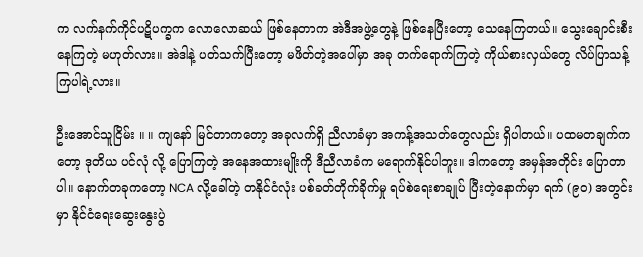က လက်နက်ကိုင်ပဋိပက္ခက လောလောဆယ် ဖြစ်နေတာက အဲဒီအဖွဲ့တွေနဲ့ ဖြစ်နေပြီးတော့ သေနေကြတယ်။ သွေးချောင်းစီးနေကြတဲ့ မဟုတ်လား။ အဲဒါနဲ့ ပတ်သက်ပြီးတော့ မဖိတ်တဲ့အပေါ်မှာ အခု တက်ရောက်ကြတဲ့ ကိုယ်စားလှယ်တွေ လိပ်ပြာသန့်ကြပါရဲ့လား။

ဦးအောင်သူငြိမ်း ။ ။ ကျနော် မြင်တာကတော့ အခုလက်ရှိ ညီလာခံမှာ အကန့်အသတ်တွေလည်း ရှိပါတယ်။ ပထမတချက်ကတော့ ဒုတိယ ပင်လုံ လို့ ပြောကြတဲ့ အနေအထားမျိုးကို ဒီညီလာခံက မရောက်နိုင်ပါဘူး။ ဒါကတော့ အမှန်အတိုင်း ပြောတာပါ။ နောက်တခုကတော့ NCA လို့ခေါ်တဲ့ တနိုင်ငံလုံး ပစ်ခတ်တိုက်ခိုက်မှု ရပ်စဲရေးစာချုပ် ပြီးတဲ့နောက်မှာ ရက် (၉၀) အတွင်းမှာ နိုင်ငံရေးဆွေးနွေးပွဲ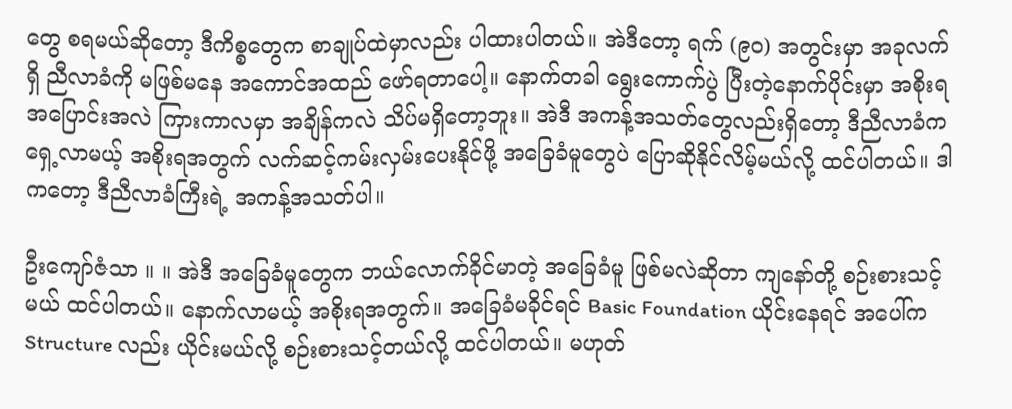တွေ စရမယ်ဆိုတော့ ဒီကိစ္စတွေက စာချုပ်ထဲမှာလည်း ပါထားပါတယ်။ အဲဒီတော့ ရက် (၉၀) အတွင်းမှာ အခုလက်ရှိ ညီလာခံကို မဖြစ်မနေ အကောင်အထည် ဖော်ရတာပေါ့။ နောက်တခါ ရွေးကောက်ပွဲ ပြီးတဲ့နောက်ပိုင်းမှာ အစိုးရအပြောင်းအလဲ ကြားကာလမှာ အချိန်ကလဲ သိပ်မရှိတော့ဘူး။ အဲဒီ အကန့်အသတ်တွေလည်းရှိတော့ ဒီညီလာခံက ရှေ့လာမယ့် အစိုးရအတွက် လက်ဆင့်ကမ်းလှမ်းပေးနိုင်ဖို့ အခြေခံမူတွေပဲ ပြောဆိုနိုင်လိမ့်မယ်လို့ ထင်ပါတယ်။ ဒါကတော့ ဒီညီလာခံကြီးရဲ့ အကန့်အသတ်ပါ။

ဦးကျော်ဇံသာ ။ ။ အဲဒီ အခြေခံမူတွေက ဘယ်လောက်ခိုင်မာတဲ့ အခြေခံမူ ဖြစ်မလဲဆိုတာ ကျနော်တို့ စဉ်းစားသင့်မယ် ထင်ပါတယ်။ နောက်လာမယ့် အစိုးရအတွက်။ အခြေခံမခိုင်ရင် Basic Foundation ယိုင်းနေရင် အပေါ်က Structure လည်း ယိုင်းမယ်လို့ စဉ်းစားသင့်တယ်လို့ ထင်ပါတယ်။ မဟုတ်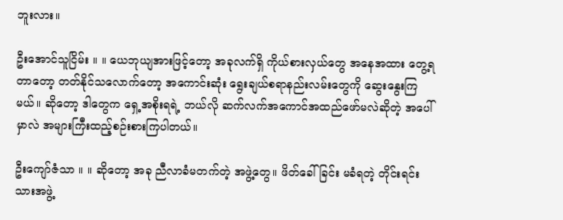ဘူးလား။

ဦးအောင်သူငြိမ်း ။ ။ ယေဘုယျအားဖြင့်တော့ အခုလက်ရှိ ကိုယ်စားလှယ်တွေ အနေအထား တွေ့ရတာတော့ တတ်နိုင်သလောက်တော့ အကောင်းဆုံး ရွေးချယ်စရာနည်းလမ်းတွေကို ဆွေးနွေးကြမယ်။ ဆိုတော့ ဒါတွေက ရှေ့အစိုးရရဲ့ ဘယ်လို ဆက်လက်အကောင်အထည်ဖော်မလဲဆိုတဲ့ အပေါ်မှာလဲ အများကြီးထည့်စဉ်းစားကြပါတယ်။

ဦးကျော်ဇံသာ ။ ။ ဆိုတော့ အခု ညီလာခံမတက်တဲ့ အဖွဲ့တွေ။ ဖိတ်ခေါ်ခြင်း မခံရတဲ့ တိုင်းရင်းသားအဖွဲ့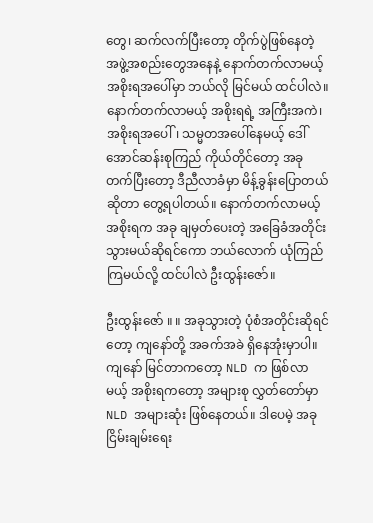တွေ၊ ဆက်လက်ပြီးတော့ တိုက်ပွဲဖြစ်နေတဲ့ အဖွဲ့အစည်းတွေအနေနဲ့ နောက်တက်လာမယ့် အစိုးရအပေါ်မှာ ဘယ်လို မြင်မယ် ထင်ပါလဲ။ နောက်တက်လာမယ့် အစိုးရရဲ့ အကြီးအကဲ၊ အစိုးရအပေါ်၊ သမ္မတအပေါ်နေမယ့် ဒေါ်အောင်ဆန်းစုကြည် ကိုယ်တိုင်တော့ အခုတက်ပြီးတော့ ဒီညီလာခံမှာ မိန့်ခွန်းပြောတယ်ဆိုတာ တွေ့ရပါတယ်။ နောက်တက်လာမယ့် အစိုးရက အခု ချမှတ်ပေးတဲ့ အခြေခံအတိုင်း သွားမယ်ဆိုရင်ကော ဘယ်လောက် ယုံကြည်ကြမယ်လို့ ထင်ပါလဲ ဦးထွန်းဇော်။

ဦးထွန်းဇော် ။ ။ အခုသွားတဲ့ ပုံစံအတိုင်းဆိုရင်တော့ ကျနော်တို့ အခက်အခဲ ရှိနေအုံးမှာပါ။ ကျနော် မြင်တာကတော့ NLD က ဖြစ်လာမယ့် အစိုးရကတော့ အများစု လွှတ်တော်မှာ NLD အများဆုံး ဖြစ်နေတယ်။ ဒါပေမဲ့ အခု ငြိမ်းချမ်းရေး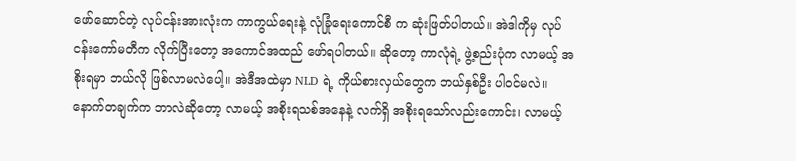ဖော်ဆောင်တဲ့ လုပ်ငန်းအားလုံးက ကာကွယ်ရေးနဲ့ လုံခြုံရေးကောင်စီ က ဆုံးဖြတ်ပါတယ်။ အဲဒါကိုမှ လုပ်ငန်းကော်မတီက လိုက်ပြီးတော့ အကောင်အထည် ဖော်ရပါတယ်။ ဆိုတော့ ကာလုံရဲ့ ဖွဲ့စည်းပုံက လာမယ့် အစိုးရမှာ ဘယ်လို ဖြစ်လာမလဲပေါ့။ အဲဒီအထဲမှာ NLD ရဲ့ ကိုယ်စားလှယ်တွေက ဘယ်နှစ်ဦး ပါဝင်မလဲ။ နောက်တချက်က ဘာလဲဆိုတော့ လာမယ့် အစိုးရသစ်အနေနဲ့ လက်ရှိ အစိုးရသော်လည်းကောင်း၊ လာမယ့်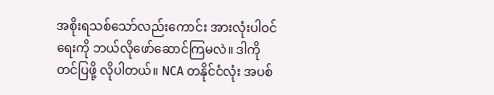အစိုးရသစ်သော်လည်းကောင်း အားလုံးပါဝင်ရေးကို ဘယ်လိုဖော်ဆောင်ကြမလဲ။ ဒါကို တင်ပြဖို့ လိုပါတယ်။ NCA တနိုင်ငံလုံး အပစ်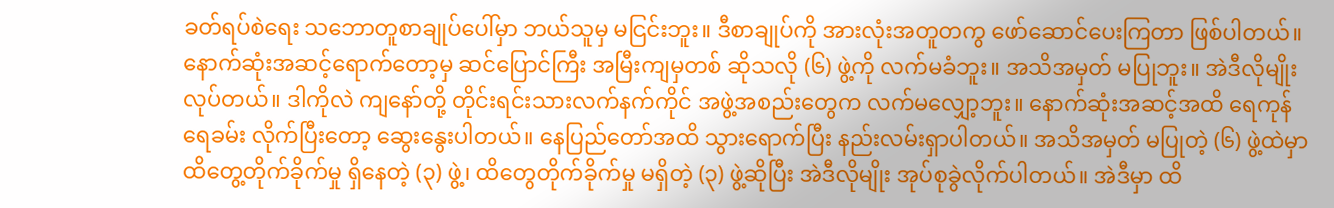ခတ်ရပ်စဲရေး သဘောတူစာချုပ်ပေါ်မှာ ဘယ်သူမှ မငြင်းဘူး။ ဒီစာချုပ်ကို အားလုံးအတူတကွ ဖော်ဆောင်ပေးကြတာ ဖြစ်ပါတယ်။ နောက်ဆုံးအဆင့်ရောက်တော့မှ ဆင်ပြောင်ကြီး အမြီးကျမှတစ် ဆိုသလို (၆) ဖွဲ့ကို လက်မခံဘူး။ အသိအမှတ် မပြုဘူး။ အဲဒီလိုမျိုး လုပ်တယ်။ ဒါကိုလဲ ကျနော်တို့ တိုင်းရင်းသားလက်နက်ကိုင် အဖွဲ့အစည်းတွေက လက်မလျှော့ဘူး။ နောက်ဆုံးအဆင့်အထိ ရေကုန်ရေခမ်း လိုက်ပြီးတော့ ဆွေးနွေးပါတယ်။ နေပြည်တော်အထိ သွားရောက်ပြီး နည်းလမ်းရှာပါတယ်။ အသိအမှတ် မပြုတဲ့ (၆) ဖွဲ့ထဲမှာ ထိတွေ့တိုက်ခိုက်မှု ရှိနေတဲ့ (၃) ဖွဲ့၊ ထိတွေတိုက်ခိုက်မှု မရှိတဲ့ (၃) ဖွဲ့ဆိုပြီး အဲဒီလိုမျိုး အုပ်စုခွဲလိုက်ပါတယ်။ အဲဒီမှာ ထိ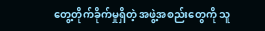တွေ့တိုက်ခိုက်မှုရှိတဲ့ အဖွဲ့အစည်းတွေကို သူ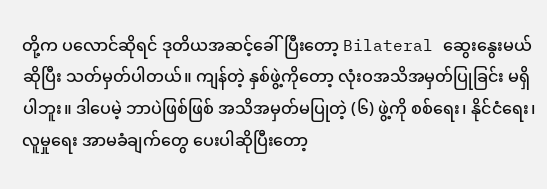တို့က ပလောင်ဆိုရင် ဒုတိယအဆင့်ခေါ်ပြီးတော့ Bilateral ဆွေးနွေးမယ်ဆိုပြီး သတ်မှတ်ပါတယ်။ ကျန်တဲ့ နှစ်ဖွဲ့ကိုတော့ လုံးဝအသိအမှတ်ပြုခြင်း မရှိပါဘူး။ ဒါပေမဲ့ ဘာပဲဖြစ်ဖြစ် အသိအမှတ်မပြုတဲ့ (၆) ဖွဲ့ကို စစ်ရေး၊ နိုင်ငံရေး၊ လူမှုရေး အာမခံချက်တွေ ပေးပါဆိုပြီးတော့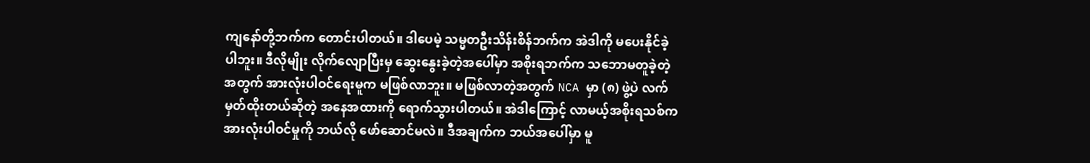ကျနော်တို့ဘက်က တောင်းပါတယ်။ ဒါပေမဲ့ သမ္မတဦးသိန်းစိန်ဘက်က အဲဒါကို မပေးနိုင်ခဲ့ပါဘူး။ ဒီလိုမျိုး လိုက်လျောပြီးမှ ဆွေးနွေးခဲ့တဲ့အပေါ်မှာ အစိုးရဘက်က သဘောမတူခဲ့တဲ့အတွက် အားလုံးပါဝင်ရေးမူက မဖြစ်လာဘူး။ မဖြစ်လာတဲ့အတွက် NCA မှာ (၈) ဖွဲ့ပဲ လက်မှတ်ထိုးတယ်ဆိုတဲ့ အနေအထားကို ရောက်သွားပါတယ်။ အဲဒါကြောင့် လာမယ့်အစိုးရသစ်က အားလုံးပါဝင်မှုကို ဘယ်လို ဖော်ဆောင်မလဲ။ ဒီအချက်က ဘယ်အပေါ်မှာ မူ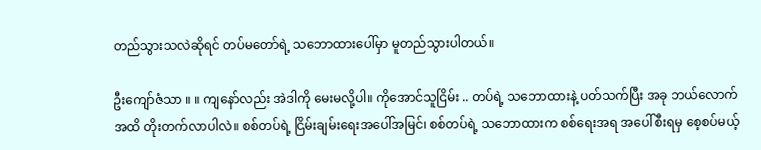တည်သွားသလဲဆိုရင် တပ်မတော်ရဲ့ သဘောထားပေါ်မှာ မူတည်သွားပါတယ်။

ဦးကျော်ဇံသာ ။ ။ ကျနော်လည်း အဲဒါကို မေးမလို့ပါ။ ကိုအောင်သူငြိမ်း .. တပ်ရဲ့ သဘောထားနဲ့ ပတ်သက်ပြီး အခု ဘယ်လောက်အထိ တိုးတက်လာပါလဲ။ စစ်တပ်ရဲ့ ငြိမ်းချမ်းရေးအပေါ်အမြင်၊ စစ်တပ်ရဲ့ သဘောထားက စစ်ရေးအရ အပေါ်စီးရမှ စေ့စပ်မယ့်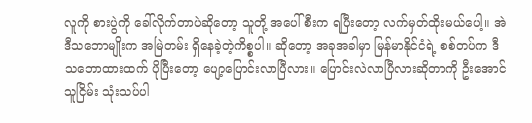လူကို စားပွဲကို ခေါ်လိုက်တာပဲဆိုတော့ သူတို့ အပေါ်စီးက ရပြီးတော့ လက်မှတ်ထိုးမယ်ပေါ့။ အဲဒီသဘောမျိုးက အမြဲတမ်း ရှိနေခဲ့တဲ့ကိစ္စပါ။ ဆိုတော့ အခုအခါမှာ မြန်မာနိုင်ငံရဲ့ စစ်တပ်က ဒီသဘောထားထက် ပိုပြီးတော့ ပျော့ပြောင်းလာပြီလား။ ပြောင်းလဲလာပြီလားဆိုတာကို ဦးအောင်သူငြိမ်း သုံးသပ်ပါ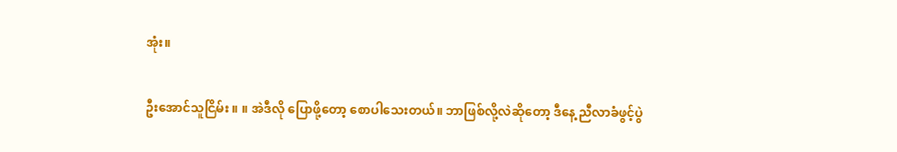အုံး။

ဦးအောင်သူငြိမ်း ။ ။ အဲဒီလို ပြောဖို့တော့ စောပါသေးတယ်။ ဘာဖြစ်လို့လဲဆိုတော့ ဒီနေ့ ညီလာခံဖွင့်ပွဲ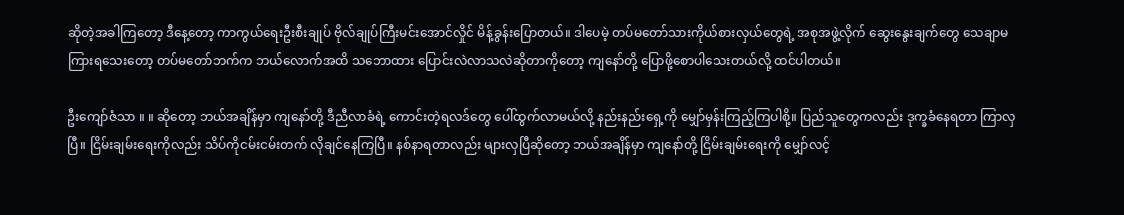ဆိုတဲ့အခါကြတော့ ဒီနေ့တော့ ကာကွယ်ရေးဦးစီးချုပ် ဗိုလ်ချုပ်ကြီးမင်းအောင်လှိုင် မိန့်ခွန်းပြောတယ်။ ဒါပေမဲ့ တပ်မတော်သားကိုယ်စားလှယ်တွေရဲ့ အစုအဖွဲ့လိုက် ဆွေးနွေးချက်တွေ သေချာမကြားရသေးတော့ တပ်မတော်ဘက်က ဘယ်လောက်အထိ သဘောထား ပြောင်းလဲလာသလဲဆိုတာကိုတော့ ကျနော်တို့ ပြောဖို့စောပါသေးတယ်လို့ ထင်ပါတယ်။

ဦးကျော်ဇံသာ ။ ။ ဆိုတော့ ဘယ်အချိန်မှာ ကျနော်တို့ ဒီညီလာခံရဲ့ ကောင်းတဲ့ရလဒ်တွေ ပေါ်ထွက်လာမယ်လို့ နည်းနည်းရှေ့ကို မျှော်မှန်းကြည့်ကြပါစို့။ ပြည်သူတွေကလည်း ဒုက္ခခံနေရတာ ကြာလှပြီ။ ငြိမ်းချမ်းရေးကိုလည်း သိပ်ကိုငမ်းငမ်းတက် လိုချင်နေကြပြီ။ နစ်နာရတာလည်း များလှပြီဆိုတော့ ဘယ်အချိန်မှာ ကျနော်တို့ ငြိမ်းချမ်းရေးကို မျှော်လင့်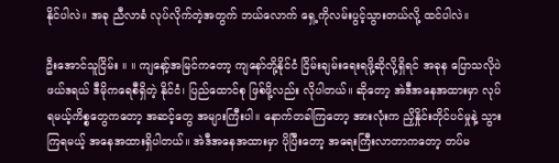နိုင်ပါလဲ။ အခု ညီလာခံ လုပ်လိုက်တဲ့အတွက် ဘယ်လောက် ရှေ့ကိုလမ်းပွင့်သွားတယ်လို့ ထင်ပါလဲ။

ဦးအောင်သူငြိမ်း ။ ။ ကျနော့်အမြင်ကတော့ ကျနော်တို့နိုင်ငံ ငြိမ်းချမ်းရေးရဖို့ဆိုလို့ရှိရင် အခုန ပြောသလိုပဲ ဖယ်ဒရယ် ဒီမိုကရေစီရှိတဲ့ နိုင်ငံ၊ ပြည်ထောင်စု ဖြစ်ဖို့လည်း လိုပါတယ်။ ဆိုတော့ အဲဒီအနေအထားမှာ လုပ်ရမယ့်ကိစ္စတွေကတော့ အဆင့်တွေ အများကြီးပါ။ နောက်တခါကြတော့ အားလုံးက ညှိနှိုင်းတိုင်ပင်မှုနဲ့ သွားကြရမယ့် အနေအထားရှိပါတယ်။ အဲဒီအနေအထားမှာ ပိုပြီးတော့ အရေးကြီးလာတာကတော့ တပ်မ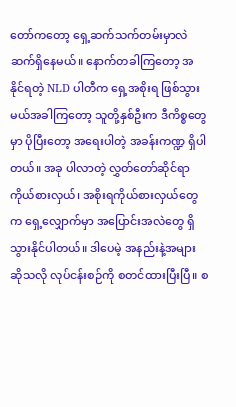တော်ကတော့ ရှေ့ဆက်သက်တမ်းမှာလဲ ဆက်ရှိနေမယ်။ နောက်တခါကြတော့ အနိုင်ရတဲ့ NLD ပါတီက ရှေ့အစိုးရ ဖြစ်သွားမယ်အခါကြတော့ သူတို့နှစ်ဦးက ဒီကိစ္စတွေမှာ ပိုပြီးတော့ အရေးပါတဲ့ အခန်းကဏ္ဍ ရှိပါတယ်။ အခု ပါလာတဲ့ လွှတ်တော်ဆိုင်ရာ ကိုယ်စားလှယ်၊ အစိုးရကိုယ်စားလှယ်တွေက ရှေ့လျှောက်မှာ အပြောင်းအလဲတွေ ရှိသွားနိုင်ပါတယ်။ ဒါပေမဲ့ အနည်းနဲ့အများဆိုသလို လုပ်ငန်းစဉ်ကို စတင်ထားပြီးပြီ။ စ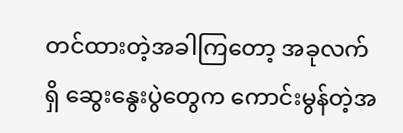တင်ထားတဲ့အခါကြတော့ အခုလက်ရှိ ဆွေးနွေးပွဲတွေက ကောင်းမွန်တဲ့အ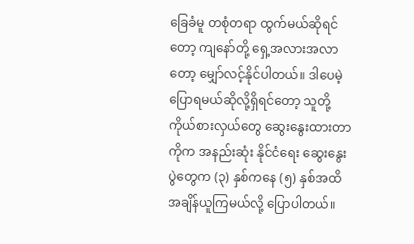ခြေခံမူ တစုံတရာ ထွက်မယ်ဆိုရင်တော့ ကျနော်တို့ ရှေ့အလားအလာတော့ မျှော်လင့်နိုင်ပါတယ်။ ဒါပေမဲ့ ပြောရမယ်ဆိုလို့ရှိရင်တော့ သူတို့ ကိုယ်စားလှယ်တွေ ဆွေးနွေးထားတာကိုက အနည်းဆုံး နိုင်ငံရေး ဆွေးနွေးပွဲတွေက (၃) နှစ်ကနေ (၅) နှစ်အထိ အချိန်ယူကြမယ်လို့ ပြောပါတယ်။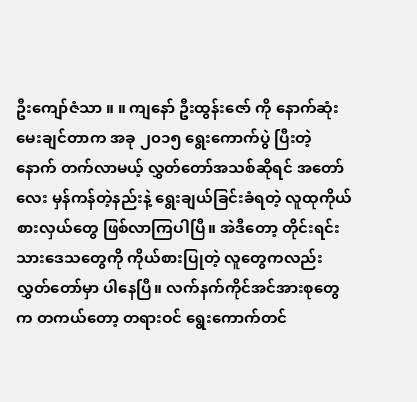ဦးကျော်ဇံသာ ။ ။ ကျနော် ဦးထွန်းဇော် ကို နောက်ဆုံးမေးချင်တာက အခု ၂၀၁၅ ရွေးကောက်ပွဲ ပြီးတဲ့နောက် တက်လာမယ့် လွှတ်တော်အသစ်ဆိုရင် အတော်လေး မှန်ကန်တဲ့နည်းနဲ့ ရွေးချယ်ခြင်းခံရတဲ့ လူထုကိုယ်စားလှယ်တွေ ဖြစ်လာကြပါပြီ။ အဲဒီတော့ တိုင်းရင်းသားဒေသတွေကို ကိုယ်စားပြုတဲ့ လူတွေကလည်း လွှတ်တော်မှာ ပါနေပြီ။ လက်နက်ကိုင်အင်အားစုတွေက တကယ်တော့ တရားဝင် ရွေးကောက်တင်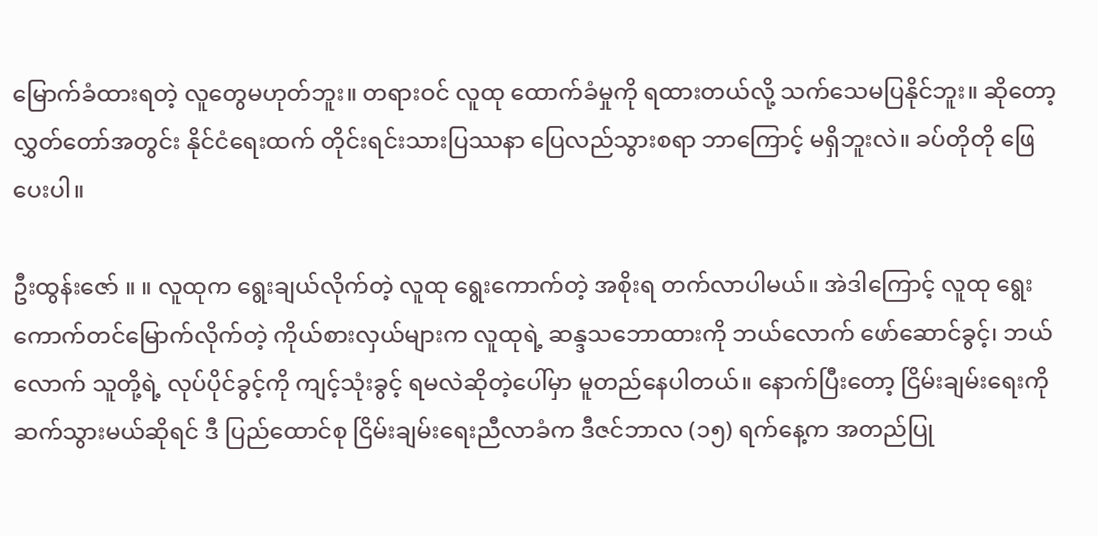မြောက်ခံထားရတဲ့ လူတွေမဟုတ်ဘူး။ တရားဝင် လူထု ထောက်ခံမှုကို ရထားတယ်လို့ သက်သေမပြနိုင်ဘူး။ ဆိုတော့ လွှတ်တော်အတွင်း နိုင်ငံရေးထက် တိုင်းရင်းသားပြဿနာ ပြေလည်သွားစရာ ဘာကြောင့် မရှိဘူးလဲ။ ခပ်တိုတို ဖြေပေးပါ။

ဦးထွန်းဇော် ။ ။ လူထုက ရွေးချယ်လိုက်တဲ့ လူထု ရွေးကောက်တဲ့ အစိုးရ တက်လာပါမယ်။ အဲဒါကြောင့် လူထု ရွေးကောက်တင်မြောက်လိုက်တဲ့ ကိုယ်စားလှယ်များက လူထုရဲ့ ဆန္ဒသဘောထားကို ဘယ်လောက် ဖော်ဆောင်ခွင့်၊ ဘယ်လောက် သူတို့ရဲ့ လုပ်ပိုင်ခွင့်ကို ကျင့်သုံးခွင့် ရမလဲဆိုတဲ့ပေါ်မှာ မူတည်နေပါတယ်။ နောက်ပြီးတော့ ငြိမ်းချမ်းရေးကို ဆက်သွားမယ်ဆိုရင် ဒီ ပြည်ထောင်စု ငြိမ်းချမ်းရေးညီလာခံက ဒီဇင်ဘာလ (၁၅) ရက်နေ့က အတည်ပြု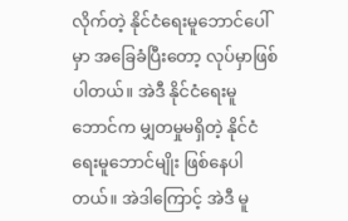လိုက်တဲ့ နိုင်ငံရေးမူဘောင်ပေါ်မှာ အခြေခံပြီးတော့ လုပ်မှာဖြစ်ပါတယ်။ အဲဒီ နိုင်ငံရေးမူဘောင်က မျှတမှုမရှိတဲ့ နိုင်ငံရေးမူဘောင်မျိုး ဖြစ်နေပါတယ်။ အဲဒါကြောင့် အဲဒီ မူ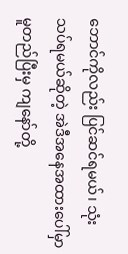ဘောင်ကိုလည်း ပြင်ဆင်ရမယ်၊ သုံးသပ်ရမယ်ဆိုတဲ့ အဲဒီအနေအထားပေါ်မှာ မူတည်ပြီးမှ ကျနော်တို့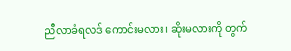ညီလာခံရလဒ် ကောင်းမလား၊ ဆိုးမလားကို တွက်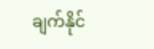ချက်နိုင်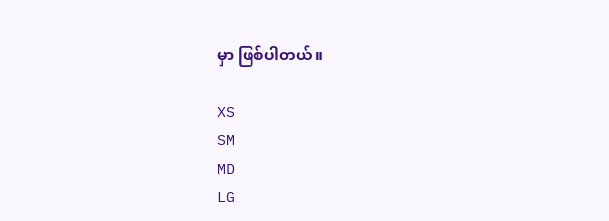မှာ ဖြစ်ပါတယ်။

XS
SM
MD
LG